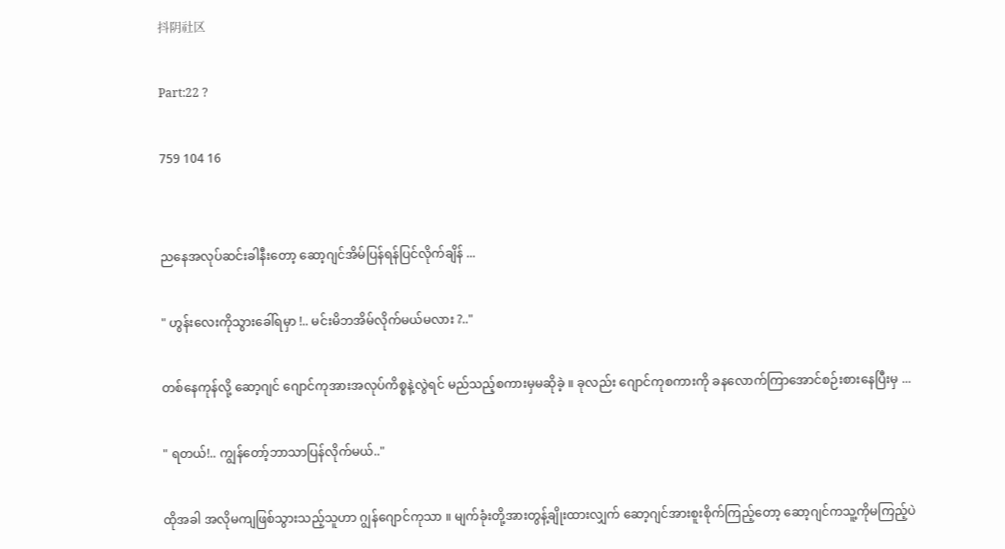抖阴社区

Part:22 ?

759 104 16


ညနေအလုပ်ဆင်းခါနီးတော့ ဆော့ဂျင်အိမ်ပြန်ရန်ပြင်လိုက်ချိန် ...

" ဟွန်းလေးကိုသွားခေါ်ရမှာ !.. မင်းမိဘအိမ်လိုက်မယ်မလား ?.."

တစ်နေကုန်လို့ ဆော့ဂျင် ဂျောင်ကုအားအလုပ်ကိစ္စနဲ့လွဲရင် မည်သည့်စကားမှမဆိုခဲ့ ။ ခုလည်း ဂျောင်ကုစကားကို ခန‌လောက်ကြာအောင်စဉ်းစားနေပြီးမှ ...

" ရတယ်!.. ကျွန်တော့်ဘာသာပြန်လိုက်မယ်.."

ထိုအခါ အလိုမကျဖြစ်သွားသည့်သူဟာ ‌ဂျွန်ဂျောင်ကုသာ ။ မျက်ခုံးတို့အားတွန့်ချိုးထားလျှက် ဆော့ဂျင်အားစူးစိုက်ကြည့်တော့ ဆော့ဂျင်ကသူ့ကိုမကြည့်ပဲ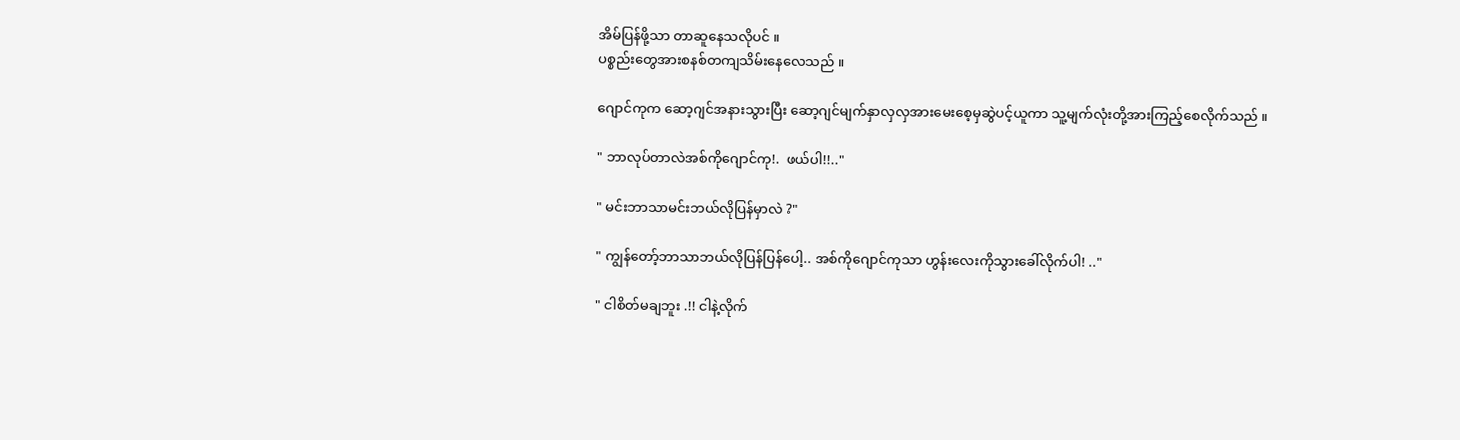အိမ်ပြန်ဖို့သာ တာဆူနေသလိုပင် ။
ပစ္စည်းတွေအားစနစ်တကျသိမ်းနေလေသည် ။

ဂျောင်ကုက ဆော့ဂျင်အနားသွားပြီး‌ ဆော့ဂျင်မျက်နှာလှလှအားမေးစေ့မှဆွဲပင့်ယူကာ သူ့မျက်လုံးတို့အားကြည့်စေလိုက်သည် ။

" ဘာလုပ်တာလဲအစ်ကိုဂျောင်ကု!.  ဖယ်ပါ!!.."

" မင်းဘာသာမင်းဘယ်လိုပြန်မှာလဲ ?"

" ကျွန်တော့်ဘာသာဘယ်လိုပြန်ပြန်ပေါ့.. အစ်ကိုဂျောင်ကုသာ ဟွန်းလေးကိုသွားခေါ်လိုက်ပါ! .."

" ငါစိတ်မချဘူး .!! ငါနဲ့လိုက်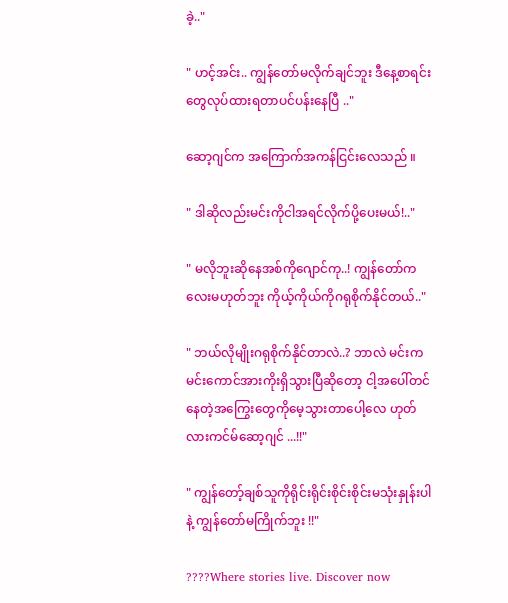ခဲ့.."

" ဟင့်အင်း.. ကျွန်တော်မလိုက်ချင်ဘူး ဒီနေ့စာရင်းတွေလုပ်ထားရတာပင်ပန်းနေပြီ .."

ဆော့ဂျင်က အကြောက်အကန်ငြင်းလေသည် ။

" ဒါဆိုလည်းမင်းကိုငါအရင်လိုက်ပို့ပေးမယ်!.."

" မလိုဘူးဆိုနေအစ်ကိုဂျောင်ကု..! ကျွန်တော်ကလေးမဟုတ်ဘူး ကိုယ့်ကိုယ်ကိုဂရုစိုက်နိုင်တယ်.."

" ဘယ်လိုမျိုးဂရုစိုက်နိုင်တာလဲ..? ဘာလဲ မင်းကမင်းကောင်အားကိုးရှိသွားပြီဆိုတော့ ငါ့အပေါ်တင်နေတဲ့အကြွေးတွေကိုမေ့သွားတာပေါ့လေ ဟုတ်လားကင်မ်ဆော့ဂျင် ...!!"

" ကျွန်တော့်ချစ်သူကိုရိုင်းရိုင်းစိုင်းစိုင်းမသုံးနှုန်းပါနဲ့ ကျွန်တော်မကြိုက်ဘူး !!"

????Where stories live. Discover now